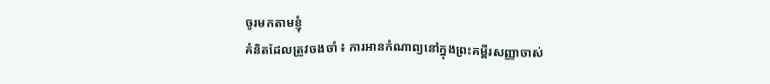ចូរមកតាមខ្ញុំ
គំនិតដែលត្រូវចងចាំ ៖ ការអានកំណាព្យនៅក្នុងព្រះគម្ពីរសញ្ញាចាស់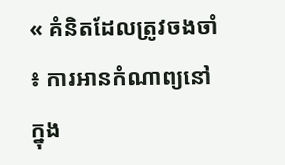« គំនិតដែលត្រូវចងចាំ ៖ ការអានកំណាព្យនៅក្នុង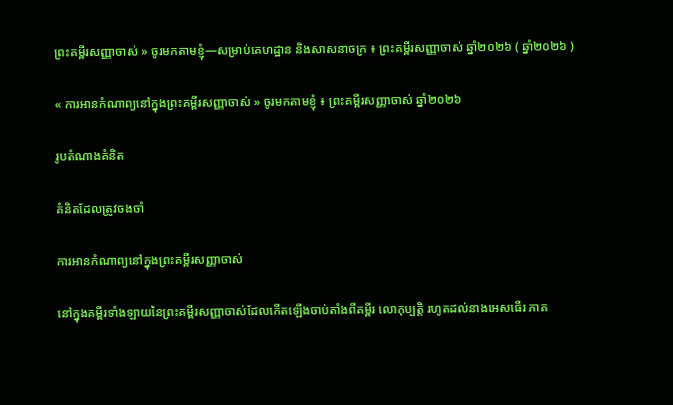ព្រះគម្ពីរសញ្ញាចាស់ » ចូរមកតាមខ្ញុំ—សម្រាប់គេហដ្ឋាន និងសាសនាចក្រ ៖ ព្រះគម្ពីរសញ្ញាចាស់ ឆ្នាំ២០២៦ ( ឆ្នាំ២០២៦ )

« ការអានកំណាព្យនៅក្នុងព្រះគម្ពីរសញ្ញាចាស់ » ចូរមកតាមខ្ញុំ ៖ ព្រះគម្ពីរសញ្ញាចាស់ ឆ្នាំ២០២៦

រូបតំណាងគំនិត

គំនិតដែលត្រូវចងចាំ

ការអានកំណាព្យនៅក្នុងព្រះគម្ពីរសញ្ញាចាស់

នៅក្នុងគម្ពីរទាំងឡាយនៃព្រះគម្ពីរសញ្ញាចាស់ដែលកើតឡើងចាប់តាំងពីគម្ពីរ លោកុប្បត្តិ រហូតដល់នាងអេសធើរ ភាគ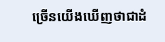ច្រើនយើងឃើញថាជាដំ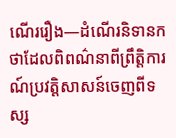ណើររឿង—ដំណើរនិទានកថាដែលពិពណ៌នាពីព្រឹត្តិការណ៍ប្រវត្តិសាសន៍ចេញពីទស្ស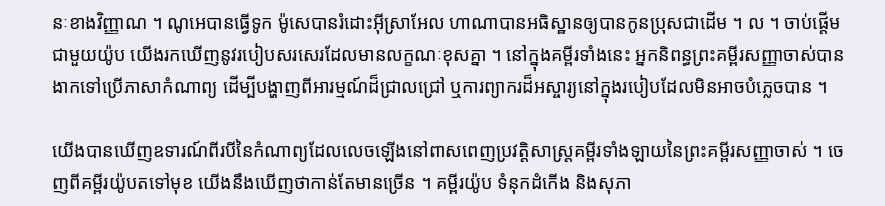នៈខាងវិញ្ញាណ ។ ណូអេបានធ្វើទូក ម៉ូសេបានរំដោះអ៊ីស្រាអែល ហាណាបានអធិស្ឋានឲ្យបានកូនប្រុសជាដើម ។ ល ។ ចាប់ផ្តើមជាមួយយ៉ូប យើងរកឃើញនូវរបៀបសរសេរដែលមានលក្ខណៈខុសគ្នា ។ នៅក្នុងគម្ពីរទាំងនេះ អ្នកនិពន្ធព្រះគម្ពីរសញ្ញាចាស់បានងាកទៅប្រើភាសាកំណាព្យ ដើម្បីបង្ហាញពីអារម្មណ៍ដ៏ជ្រាលជ្រៅ ឬការព្យាករដ៏អស្ចារ្យនៅក្នុងរបៀបដែលមិនអាចបំភ្លេចបាន ។

យើងបានឃើញឧទារណ៍ពីរបីនៃកំណាព្យដែលលេចឡើងនៅពាសពេញប្រវត្តិសាស្រ្តគម្ពីរទាំងឡាយនៃព្រះគម្ពីរសញ្ញាចាស់ ។ ចេញពីគម្ពីរយ៉ូបតទៅមុខ យើងនឹងឃើញថាកាន់តែមានច្រើន ។ គម្ពីរយ៉ូប ទំនុកដំកើង និងសុភា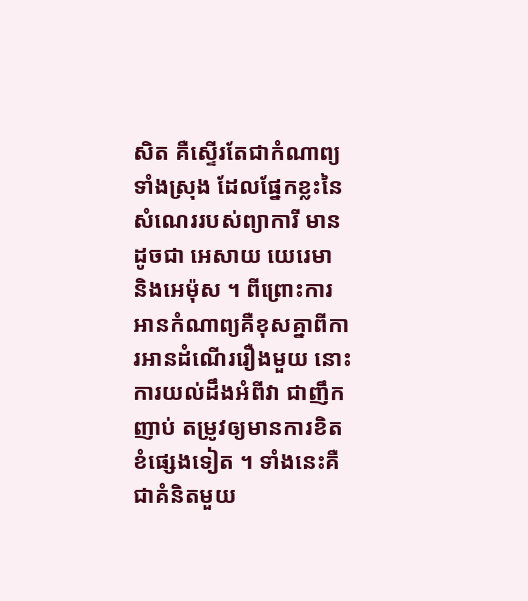សិត គឺស្ទើរតែជាកំណាព្យទាំងស្រុង ដែលផ្នែកខ្លះនៃសំណេររបស់ព្យាការី មានដូចជា អេសាយ យេរេមា និងអេម៉ុស ។ ពីព្រោះការអានកំណាព្យគឺខុសគ្នាពីការអានដំណើររឿងមួយ នោះការយល់ដឹងអំពីវា ជាញឹកញាប់ តម្រូវឲ្យមានការខិតខំផ្សេងទៀត ។ ទាំងនេះគឺជាគំនិតមួយ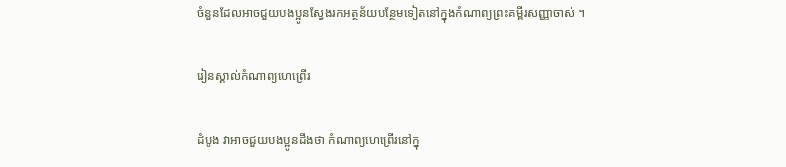ចំនួនដែលអាចជួយបងប្អូនស្វែងរកអត្ថន័យបន្ថែមទៀតនៅក្នុងកំណាព្យព្រះគម្ពីរសញ្ញាចាស់ ។

រៀនស្គាល់កំណាព្យហេព្រើរ

ដំបូង វាអាចជួយបងប្អូនដឹងថា កំណាព្យហេព្រើរនៅក្នុ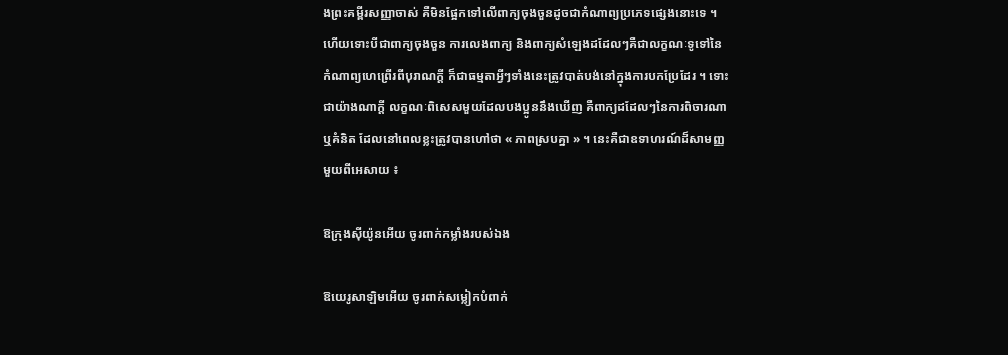ងព្រះគម្ពីរសញ្ញាចាស់ គឺមិនផ្អែកទៅលើពាក្យចុងចួនដូចជាកំណាព្យប្រភេទផ្សេងនោះទេ ។ ហើយទោះបីជាពាក្យចុងចួន ការលេងពាក្យ និងពាក្យសំឡេងដដែលៗគឺជាលក្ខណៈទូទៅនៃកំណាព្យហេព្រើរពីបុរាណក្ដី ក៏ជាធម្មតាអ្វីៗទាំងនេះត្រូវបាត់បង់នៅក្នុងការបកប្រែដែរ ។ ទោះជាយ៉ាងណាក្តី លក្ខណៈពិសេសមួយដែលបងប្អូននឹងឃើញ គឺពាក្យដដែលៗនៃការពិចារណា ឬគំនិត ដែលនៅពេលខ្លះត្រូវបានហៅថា « ភាពស្របគ្នា » ។ នេះគឺជាឧទាហរណ៍ដ៏សាមញ្ញមួយពីអេសាយ ៖

ឱក្រុងស៊ីយ៉ូនអើយ ចូរពាក់កម្លាំងរបស់ឯង

ឱយេរូសាឡិមអើយ ចូរពាក់សម្លៀកបំពាក់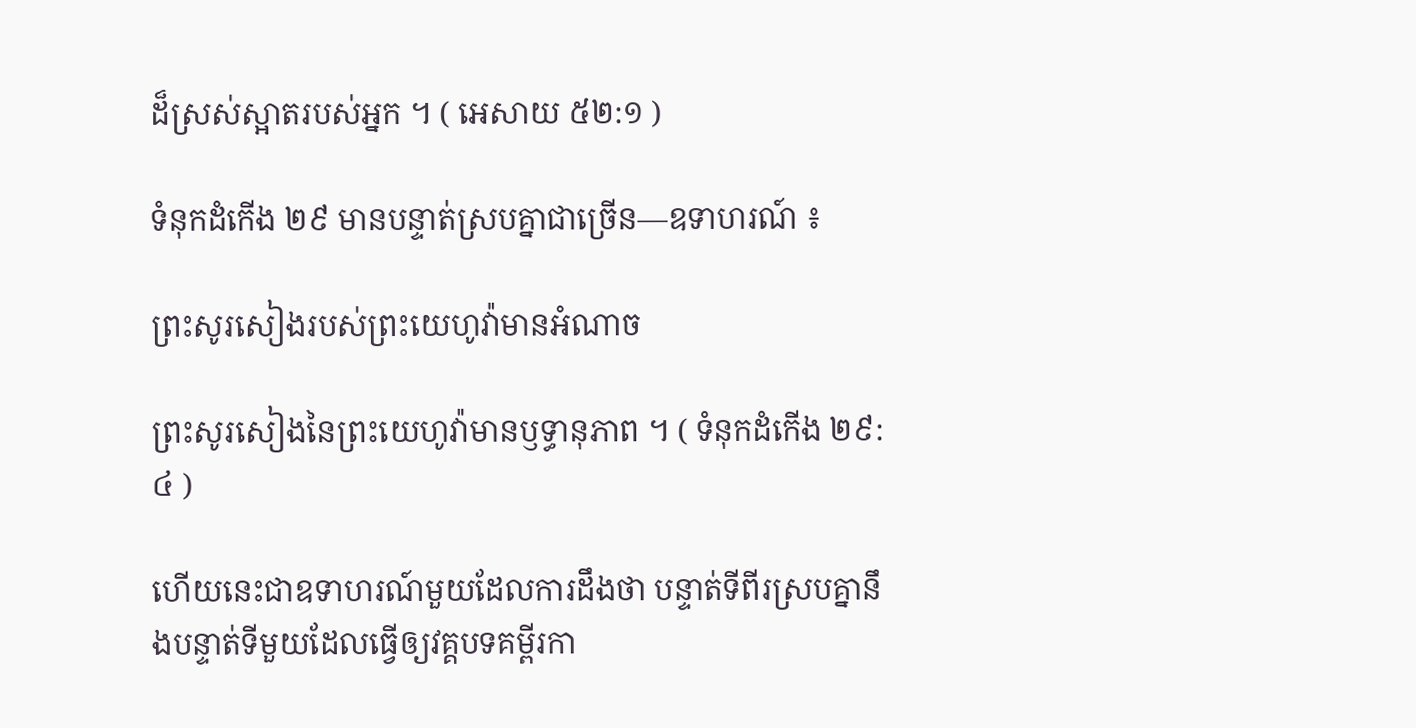ដ៏ស្រស់ស្អាតរបស់អ្នក ។ ( អេសាយ ៥២:១ )

ទំនុកដំកើង ២៩ មានបន្ទាត់ស្របគ្នាជាច្រើន—ឧទាហរណ៍ ៖

ព្រះសូរសៀងរបស់ព្រះយេហូវ៉ាមានអំណាច

ព្រះសូរសៀងនៃព្រះយេហូវ៉ាមានឫទ្ធានុភាព ។ ( ទំនុកដំកើង ២៩:៤ )

ហើយនេះជាឧទាហរណ៍មួយដែលការដឹងថា បន្ទាត់ទីពីរស្របគ្នានឹងបន្ទាត់ទីមួយដែលធ្វើឲ្យវគ្គបទគម្ពីរកា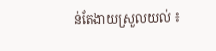ន់តែងាយស្រួលយល់ ៖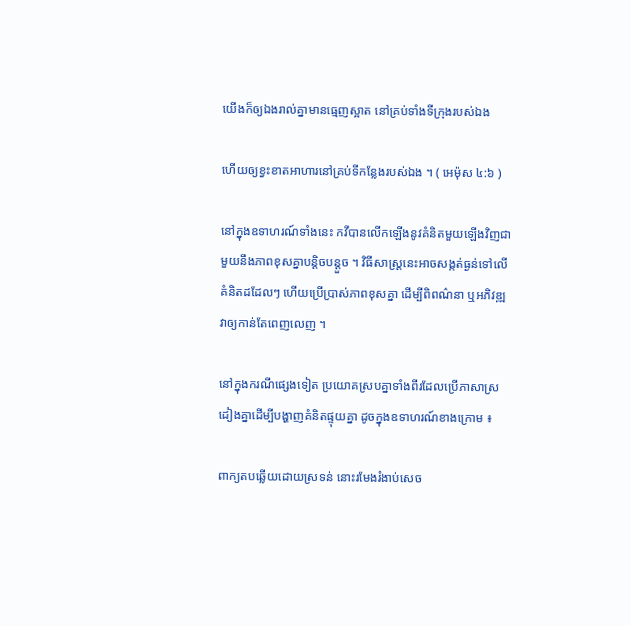យើងក៏ឲ្យឯងរាល់គ្នាមានធ្មេញស្អាត នៅគ្រប់ទាំងទីក្រុងរបស់ឯង

ហើយឲ្យខ្វះខាតអាហារនៅគ្រប់ទីកន្លែងរបស់ឯង ។ ( អេម៉ុស ៤:៦ )

នៅក្នុងឧទាហរណ៍ទាំងនេះ កវីបានលើកឡើងនូវគំនិតមួយឡើងវិញជាមួយនឹងភាពខុសគ្នាបន្តិចបន្តួច ។ វិធីសាស្ត្រនេះអាចសង្កត់ធ្ងន់ទៅលើគំនិតដដែលៗ ហើយប្រើប្រាស់ភាពខុសគ្នា ដើម្បីពិពណ៌នា ឬអភិវឌ្ឍវាឲ្យកាន់តែពេញលេញ ។

នៅក្នុងករណីផ្សេងទៀត ប្រយោគស្របគ្នាទាំងពីរដែលប្រើភាសាស្រដៀងគ្នាដើម្បីបង្ហាញគំនិតផ្ទុយគ្នា ដូចក្នុងឧទាហរណ៍ខាងក្រោម ៖

ពាក្យតបឆ្លើយដោយស្រទន់ នោះរមែងរំងាប់សេច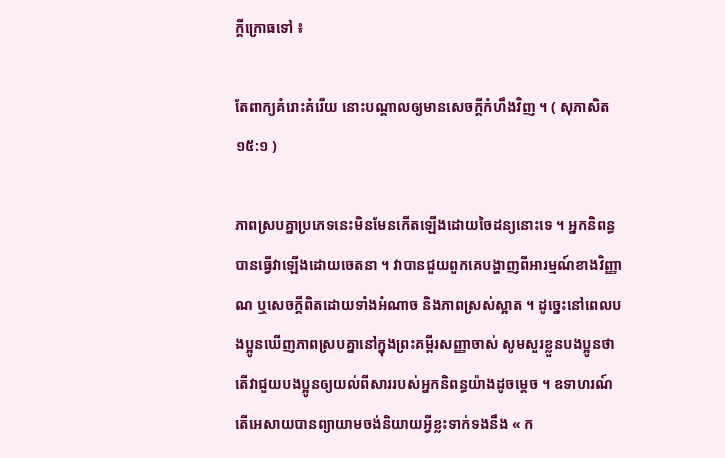ក្តីក្រោធទៅ ៖

តែពាក្យគំរោះគំរើយ នោះបណ្តាលឲ្យមានសេចក្តីកំហឹងវិញ ។ ( សុភាសិត ១៥:១ )

ភាពស្របគ្នាប្រភេទនេះមិនមែនកើតឡើងដោយចៃដន្យនោះទេ ។ អ្នកនិពន្ធបានធ្វើវាឡើងដោយចេតនា ។ វាបានជួយពួកគេបង្ហាញពីអារម្មណ៍ខាងវិញ្ញាណ ឬសេចក្ដីពិតដោយទាំងអំណាច និងភាពស្រស់ស្អាត ។ ដូច្នេះនៅពេលបងប្អូនឃើញភាពស្របគ្នានៅក្នុងព្រះគម្ពីរសញ្ញាចាស់ សូមសួរខ្លួនបងប្អូនថា តើវាជួយបងប្អូនឲ្យយល់ពីសាររបស់អ្នកនិពន្ធយ៉ាងដូចម្តេច ។ ឧទាហរណ៍ តើអេសាយបានព្យាយាមចង់និយាយអ្វីខ្លះទាក់ទងនឹង « ក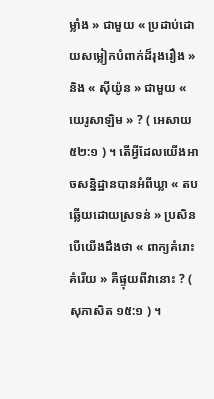ម្លាំង » ជាមួយ « ប្រដាប់ដោយសម្លៀកបំពាក់ដ៏រុងរឿង » និង « ស៊ីយ៉ូន » ជាមួយ « យេរូសាឡិម » ? ( អេសាយ ៥២:១ ) ។ តើអ្វីដែលយើងអាចសន្និដ្ឋានបានអំពីឃ្លា « តបឆ្លើយដោយស្រទន់ » ប្រសិនបើយើងដឹងថា « ពាក្យគំរោះគំរើយ » គឺផ្ទុយពីវានោះ ? ( សុភាសិត ១៥:១ ) ។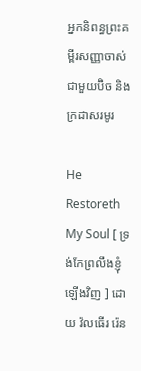អ្នកនិពន្ធព្រះគម្ពីរសញ្ញាចាស់ជាមួយប៊ិច និងក្រដាសរមូរ

He Restoreth My Soul [ ទ្រង់កែព្រលឹងខ្ញុំឡើងវិញ ] ដោយ វ៉លធើរ រ៉េន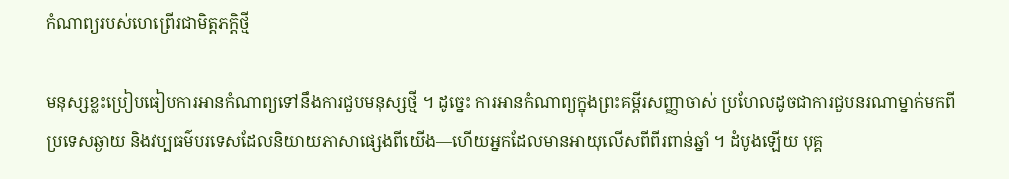កំណាព្យរបស់ហេព្រើរជាមិត្តភក្តិថ្មី

មនុស្សខ្លះប្រៀបធៀបការអានកំណាព្យទៅនឹងការជួបមនុស្សថ្មី ។ ដូច្នេះ ការអានកំណាព្យក្នុងព្រះគម្ពីរសញ្ញាចាស់ ប្រហែលដូចជាការជួបនរណាម្នាក់មកពីប្រទេសឆ្ងាយ និងវប្បធម៌បរទេសដែលនិយាយភាសាផ្សេងពីយើង—ហើយអ្នកដែលមានអាយុលើសពីពីរពាន់ឆ្នាំ ។ ដំបូងឡើយ បុគ្គ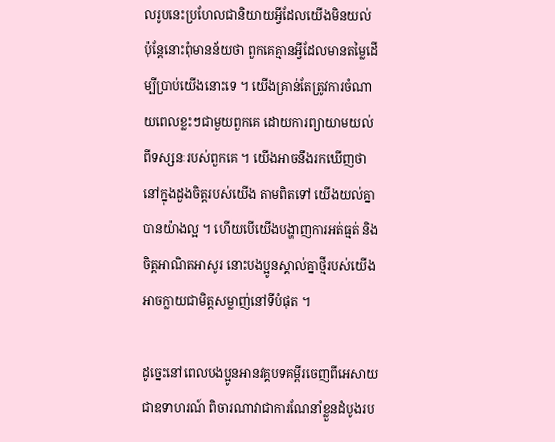លរូបនេះប្រហែលជានិយាយអ្វីដែលយើងមិនយល់ ប៉ុន្តែនោះពុំមានន័យថា ពួកគេគ្មានអ្វីដែលមានតម្លៃដើម្បីប្រាប់យើងនោះទេ ។ យើងគ្រាន់តែត្រូវការចំណាយពេលខ្លះៗជាមួយពួកគេ ដោយការព្យាយាមយល់ពីទស្សនៈរបស់ពួកគេ ។ យើងអាចនឹងរកឃើញថា នៅក្នុងដួងចិត្តរបស់យើង តាមពិតទៅ យើងយល់គ្នាបានយ៉ាងល្អ ។ ហើយបើយើងបង្ហាញការអត់ធ្មត់ និងចិត្តអាណិតអាសូរ នោះបងប្អូនស្គាល់គ្នាថ្មីរបស់យើងអាចក្លាយជាមិត្តសម្លាញ់នៅទីបំផុត ។

ដូច្នេះនៅពេលបងប្អូនអានវគ្គបទគម្ពីរចេញពីអេសាយ ជាឧទាហរណ៍ ពិចារណាវាជាការណែនាំខ្លួនដំបូងរប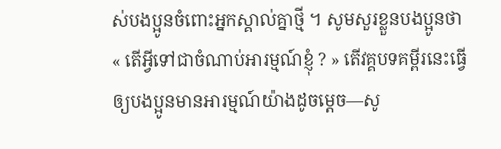ស់បងប្អូនចំពោះអ្នកស្គាល់គ្នាថ្មី ។ សូមសួរខ្លួនបងប្អូនថា « តើអ្វីទៅជាចំណាប់អារម្មណ៍ខ្ញុំ ? » តើវគ្គបទគម្ពីរនេះធ្វើឲ្យបងប្អូនមានអារម្មណ៍យ៉ាងដូចម្តេច—សូ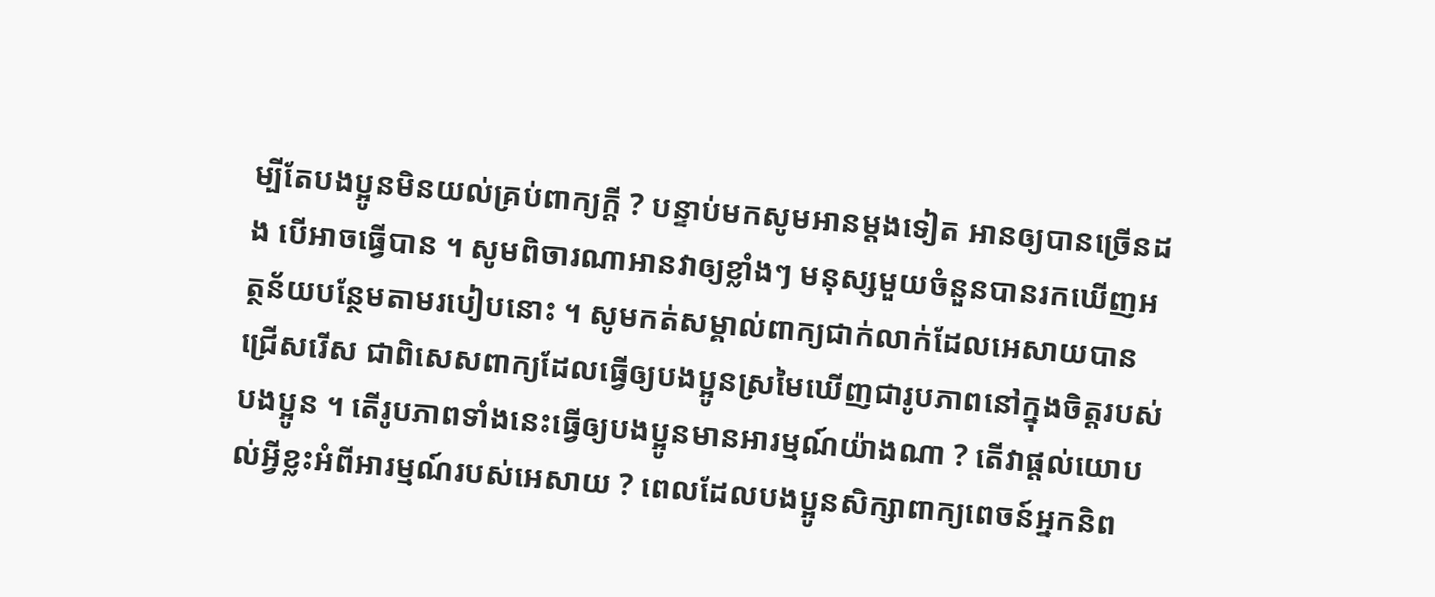ម្បីតែបងប្អូនមិនយល់គ្រប់ពាក្យក្តី ? បន្ទាប់មកសូមអានម្តងទៀត អានឲ្យបានច្រើនដង បើអាចធ្វើបាន ។ សូមពិចារណាអានវាឲ្យខ្លាំងៗ មនុស្សមួយចំនួនបានរកឃើញអត្ថន័យបន្ថែមតាមរបៀបនោះ ។ សូមកត់សម្គាល់ពាក្យជាក់លាក់ដែលអេសាយបានជ្រើសរើស ជាពិសេសពាក្យដែលធ្វើឲ្យបងប្អូនស្រមៃឃើញជារូបភាពនៅក្នុងចិត្តរបស់បងប្អូន ។ តើរូបភាពទាំងនេះធ្វើឲ្យបងប្អូនមានអារម្មណ៍យ៉ាងណា ? តើវាផ្ដល់យោបល់អ្វីខ្លះអំពីអារម្មណ៍របស់អេសាយ ? ពេលដែលបងប្អូនសិក្សាពាក្យពេចន៍អ្នកនិព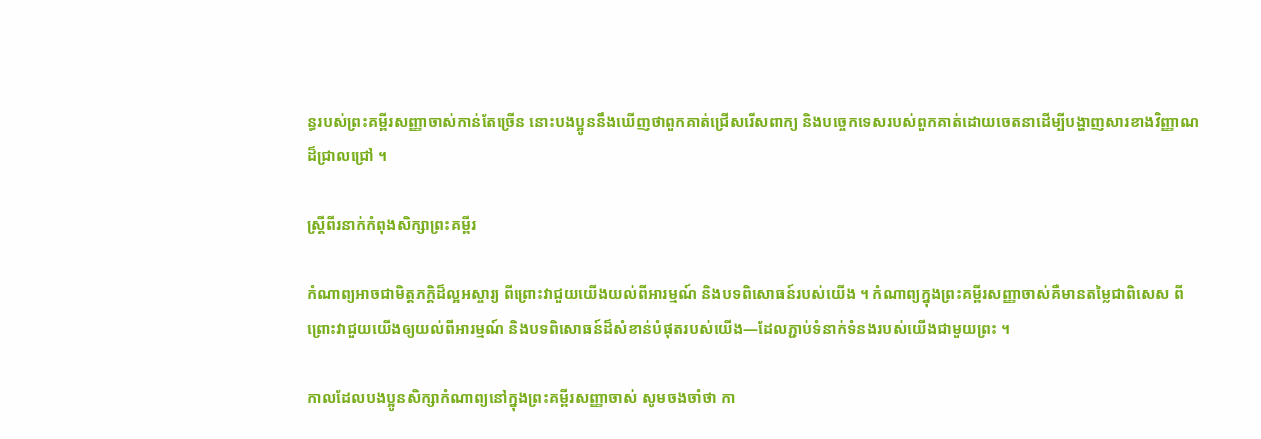ន្ធរបស់ព្រះគម្ពីរសញ្ញាចាស់កាន់តែច្រើន នោះបងប្អូននឹងឃើញថាពួកគាត់ជ្រើសរើសពាក្យ និងបច្ចេកទេសរបស់ពួកគាត់ដោយចេតនាដើម្បីបង្ហាញសារខាងវិញ្ញាណដ៏ជ្រាលជ្រៅ ។

ស្រ្តីពីរនាក់កំពុងសិក្សាព្រះគម្ពីរ

កំណាព្យអាចជាមិត្តភក្តិដ៏ល្អអស្ចារ្យ ពីព្រោះវាជួយយើងយល់ពីអារម្មណ៍ និងបទពិសោធន៍របស់យើង ។ កំណាព្យក្នុងព្រះគម្ពីរសញ្ញាចាស់គឺមានតម្លៃជាពិសេស ពីព្រោះវាជួយយើងឲ្យយល់ពីអារម្មណ៍ និងបទពិសោធន៍ដ៏សំខាន់បំផុតរបស់យើង—ដែលភ្ជាប់ទំនាក់ទំនងរបស់យើងជាមួយព្រះ ។

កាលដែលបងប្អូនសិក្សាកំណាព្យនៅក្នុងព្រះគម្ពីរសញ្ញាចាស់ សូមចងចាំថា កា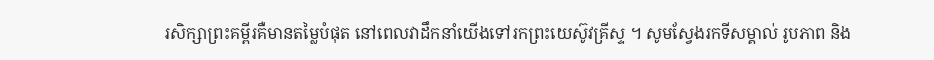រសិក្សាព្រះគម្ពីរគឺមានតម្លៃបំផុត នៅពេលវាដឹកនាំយើងទៅរកព្រះយេស៊ូវគ្រីស្ទ ។ សូមស្វែងរកទីសម្គាល់ រូបភាព និង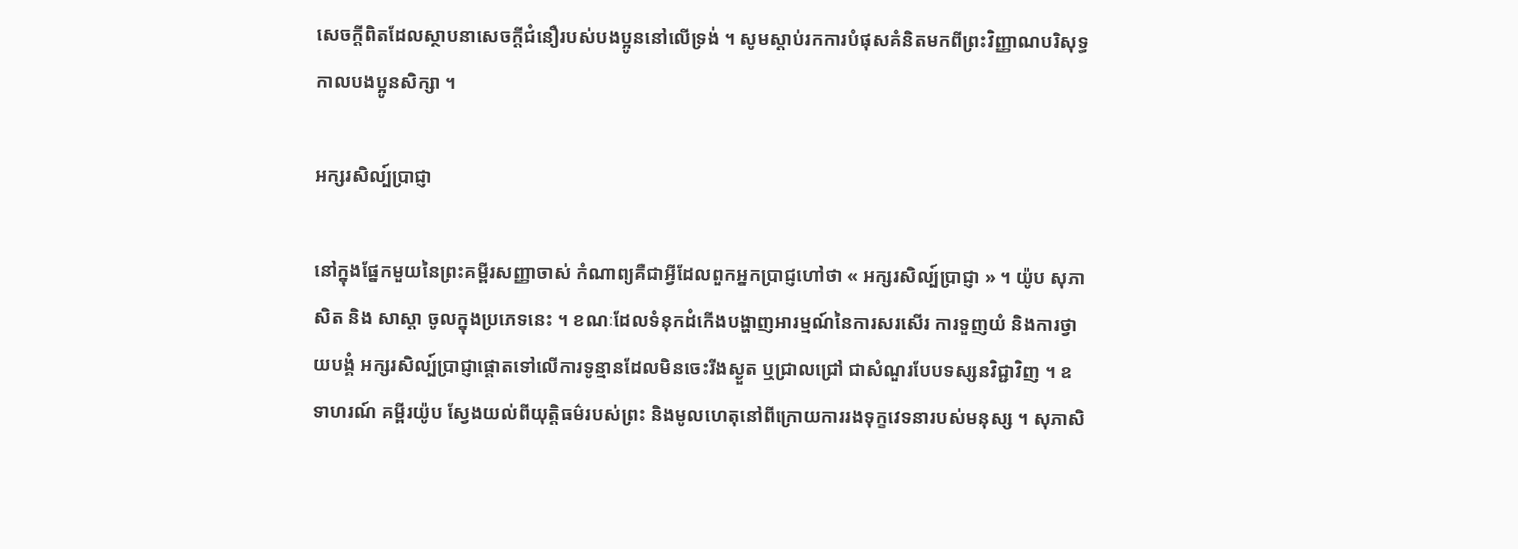សេចក្តីពិតដែលស្ថាបនាសេចក្តីជំនឿរបស់បងប្អូននៅលើទ្រង់ ។ សូមស្ដាប់រកការបំផុសគំនិតមកពីព្រះវិញ្ញាណបរិសុទ្ធ កាលបងប្អូនសិក្សា ។

អក្សរសិល្ប៍ប្រាជ្ញា

នៅក្នុងផ្នែកមួយនៃព្រះគម្ពីរសញ្ញាចាស់ កំណាព្យគឺជាអ្វីដែលពួកអ្នកប្រាជ្ញហៅថា « អក្សរសិល្ប៍ប្រាជ្ញា » ។ យ៉ូប សុភាសិត និង សាស្តា ចូលក្នុងប្រភេទនេះ ។ ខណៈដែលទំនុកដំកើងបង្ហាញអារម្មណ៍នៃការសរសើរ ការទួញយំ និងការថ្វាយបង្គំ អក្សរសិល្ប៍ប្រាជ្ញាផ្តោតទៅលើការទូន្មានដែលមិនចេះរីងស្ងួត ឬជ្រាលជ្រៅ ជាសំណួរបែបទស្សនវិជ្ជាវិញ ។ ឧទាហរណ៍ គម្ពីរយ៉ូប ស្វែងយល់ពីយុត្តិធម៌របស់ព្រះ និងមូលហេតុនៅពីក្រោយការរងទុក្ខវេទនារបស់មនុស្ស ។ សុភាសិ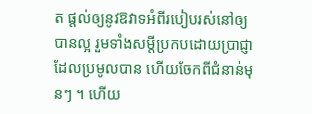ត ផ្តល់ឲ្យនូវឱវាទអំពីរបៀបរស់នៅឲ្យបានល្អ រួមទាំងសម្ដីប្រកបដោយប្រាជ្ញាដែលប្រមូលបាន ហើយចែកពីជំនាន់មុនៗ ។ ហើយ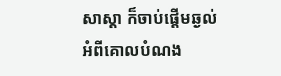សាស្តា ក៏ចាប់ផ្តើមឆ្ងល់អំពីគោលបំណង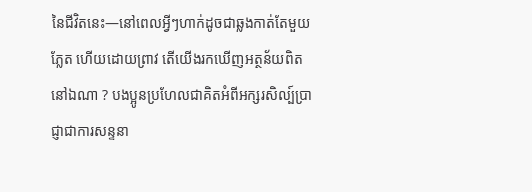នៃជីវិតនេះ—នៅពេលអ្វីៗហាក់ដូចជាឆ្លងកាត់តែមួយភ្លែត ហើយដោយព្រាវ តើយើងរកឃើញអត្ថន័យពិតនៅឯណា ? បងប្អូនប្រហែលជាគិតអំពីអក្សរសិល្ប៍ប្រាជ្ញាជាការសន្ទនា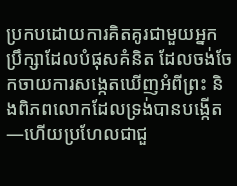ប្រកបដោយការគិតគូរជាមួយអ្នកប្រឹក្សាដែលបំផុសគំនិត ដែលចង់ចែកចាយការសង្កេតឃើញអំពីព្រះ និងពិភពលោកដែលទ្រង់បានបង្កើត—ហើយប្រហែលជាជួ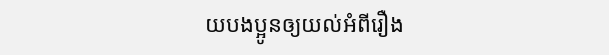យបងប្អូនឲ្យយល់អំពីរឿង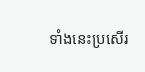ទាំងនេះប្រសើរ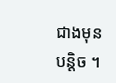ជាងមុនបន្តិច ។